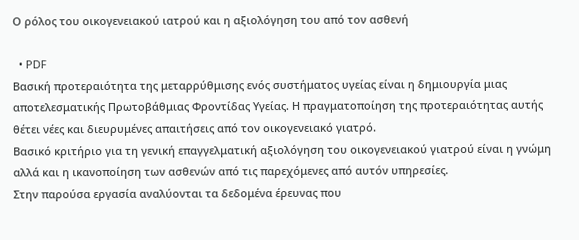Ο ρόλος του οικογενειακού ιατρού και η αξιολόγηση του από τον ασθενή

  • PDF
Βασική προτεραιότητα της μεταρρύθμισης ενός συστήματος υγείας είναι η δημιουργία μιας αποτελεσματικής Πρωτοβάθμιας Φροντίδας Υγείας. Η πραγματοποίηση της προτεραιότητας αυτής θέτει νέες και διευρυμένες απαιτήσεις από τον οικογενειακό γιατρό.
Βασικό κριτήριο για τη γενική επαγγελματική αξιολόγηση του οικογενειακού γιατρού είναι η γνώμη αλλά και η ικανοποίηση των ασθενών από τις παρεχόμενες από αυτόν υπηρεσίες.
Στην παρούσα εργασία αναλύονται τα δεδομένα έρευνας που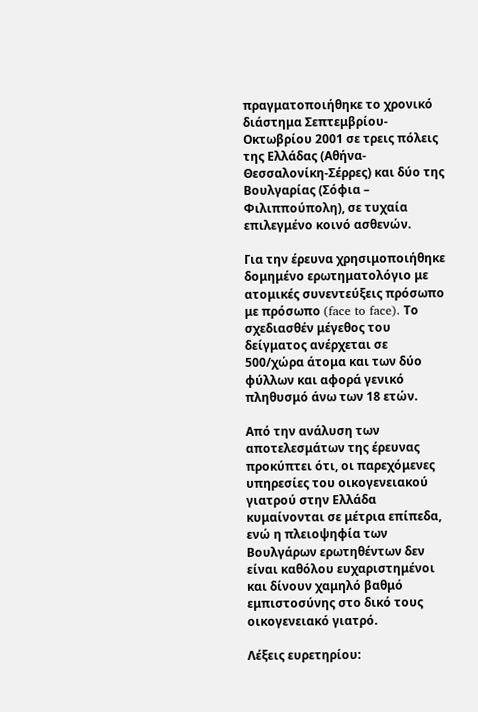πραγματοποιήθηκε το χρονικό διάστημα Σεπτεμβρίου-Οκτωβρίου 2001 σε τρεις πόλεις της Ελλάδας (Αθήνα-Θεσσαλονίκη-Σέρρες) και δύο της Βουλγαρίας (Σόφια – Φιλιππούπολη), σε τυχαία επιλεγμένο κοινό ασθενών.

Για την έρευνα χρησιμοποιήθηκε δομημένο ερωτηματολόγιο με ατομικές συνεντεύξεις πρόσωπο με πρόσωπο (face to face). Το σχεδιασθέν μέγεθος του δείγματος ανέρχεται σε 500/χώρα άτομα και των δύο φύλλων και αφορά γενικό πληθυσμό άνω των 18 ετών.

Από την ανάλυση των αποτελεσμάτων της έρευνας προκύπτει ότι, οι παρεχόμενες υπηρεσίες του οικογενειακού γιατρού στην Ελλάδα κυμαίνονται σε μέτρια επίπεδα, ενώ η πλειοψηφία των Βουλγάρων ερωτηθέντων δεν είναι καθόλου ευχαριστημένοι και δίνουν χαμηλό βαθμό εμπιστοσύνης στο δικό τους οικογενειακό γιατρό.

Λέξεις ευρετηρίου: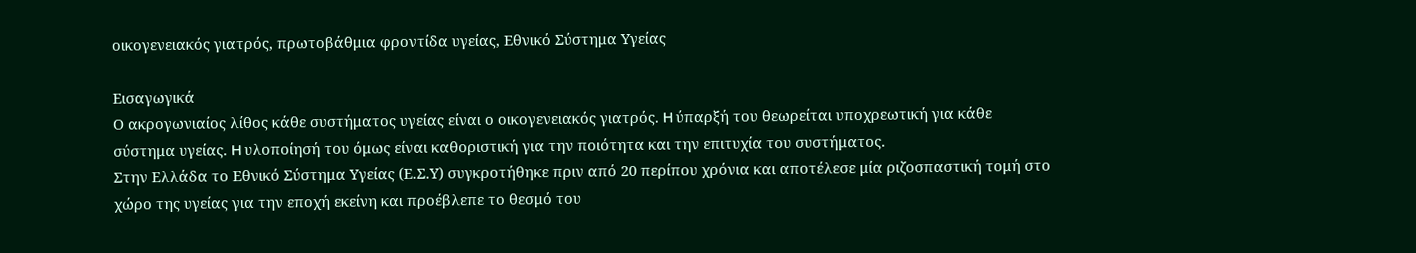οικογενειακός γιατρός, πρωτοβάθμια φροντίδα υγείας, Εθνικό Σύστημα Υγείας

Εισαγωγικά
Ο ακρογωνιαίος λίθος κάθε συστήματος υγείας είναι ο οικογενειακός γιατρός. H ύπαρξή του θεωρείται υποχρεωτική για κάθε σύστημα υγείας. H υλοποίησή του όμως είναι καθοριστική για την ποιότητα και την επιτυχία του συστήματος.
Στην Ελλάδα το Εθνικό Σύστημα Υγείας (Ε.Σ.Υ) συγκροτήθηκε πριν από 20 περίπου χρόνια και αποτέλεσε μία ριζοσπαστική τομή στο χώρο της υγείας για την εποχή εκείνη και προέβλεπε το θεσμό του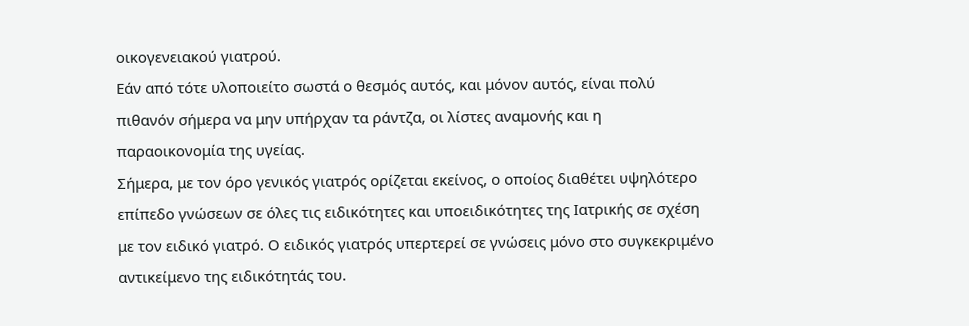οικογενειακού γιατρού.
Eάν από τότε υλοποιείτο σωστά ο θεσμός αυτός, και μόνον αυτός, είναι πολύ πιθανόν σήμερα να μην υπήρχαν τα ράντζα, οι λίστες αναμονής και η παραοικονομία της υγείας.
Σήμερα, με τον όρο γενικός γιατρός ορίζεται εκείνος, ο οποίος διαθέτει υψηλότερο επίπεδο γνώσεων σε όλες τις ειδικότητες και υποειδικότητες της Iατρικής σε σχέση με τον ειδικό γιατρό. Ο ειδικός γιατρός υπερτερεί σε γνώσεις μόνο στο συγκεκριμένο αντικείμενο της ειδικότητάς του.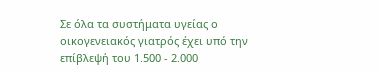Σε όλα τα συστήματα υγείας ο οικογενειακός γιατρός έχει υπό την επίβλεψή του 1.500 - 2.000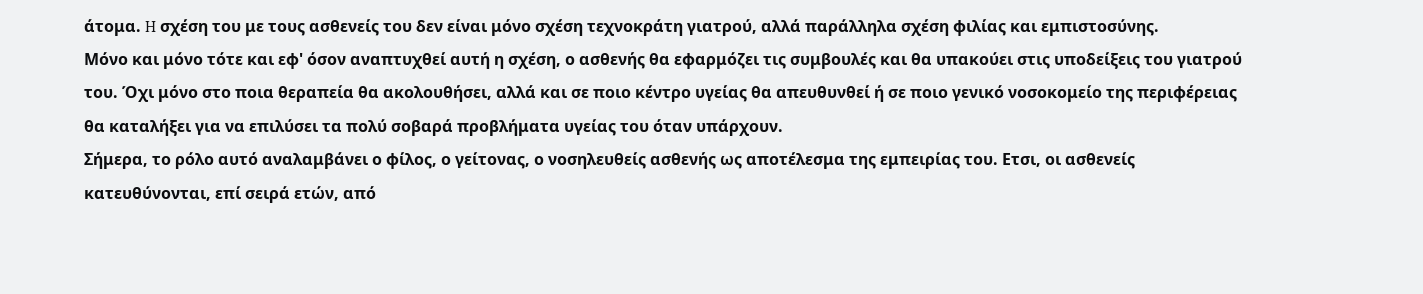άτομα. H σχέση του με τους ασθενείς του δεν είναι μόνο σχέση τεχνοκράτη γιατρού, αλλά παράλληλα σχέση φιλίας και εμπιστοσύνης.
Mόνο και μόνο τότε και εφ' όσον αναπτυχθεί αυτή η σχέση, ο ασθενής θα εφαρμόζει τις συμβουλές και θα υπακούει στις υποδείξεις του γιατρού του. Όχι μόνο στο ποια θεραπεία θα ακολουθήσει, αλλά και σε ποιο κέντρο υγείας θα απευθυνθεί ή σε ποιο γενικό νοσοκομείο της περιφέρειας θα καταλήξει για να επιλύσει τα πολύ σοβαρά προβλήματα υγείας του όταν υπάρχουν.
Σήμερα, το ρόλο αυτό αναλαμβάνει ο φίλος, ο γείτονας, ο νοσηλευθείς ασθενής ως αποτέλεσμα της εμπειρίας του. Eτσι, οι ασθενείς κατευθύνονται, επί σειρά ετών, από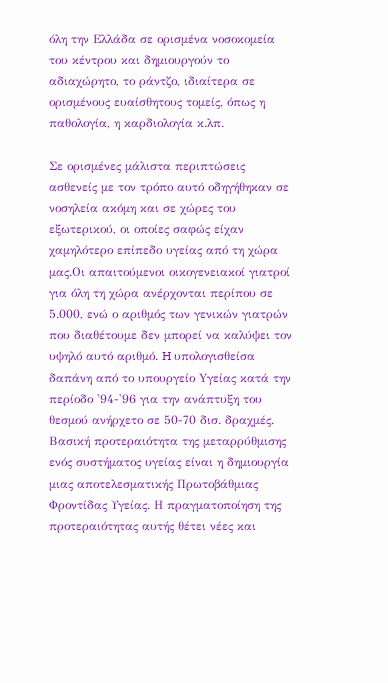όλη την Eλλάδα σε ορισμένα νοσοκομεία του κέντρου και δημιουργούν το αδιαχώρητο, το ράντζο, ιδιαίτερα σε ορισμένους ευαίσθητους τομείς, όπως η παθολογία, η καρδιολογία κ.λπ.

Σε ορισμένες μάλιστα περιπτώσεις ασθενείς με τον τρόπο αυτό οδηγήθηκαν σε νοσηλεία ακόμη και σε χώρες του εξωτερικού, οι οποίες σαφώς είχαν χαμηλότερο επίπεδο υγείας από τη χώρα μας.Οι απαιτούμενοι οικογενειακοί γιατροί για όλη τη χώρα ανέρχονται περίπου σε 5.000, ενώ ο αριθμός των γενικών γιατρών που διαθέτουμε δεν μπορεί να καλύψει τον υψηλό αυτό αριθμό. H υπολογισθείσα δαπάνη από το υπουργείο Yγείας κατά την περίοδο '94-'96 για την ανάπτυξη του θεσμού ανήρχετο σε 50-70 δισ. δραχμές.
Βασική προτεραιότητα της μεταρρύθμισης ενός συστήματος υγείας είναι η δημιουργία μιας αποτελεσματικής Πρωτοβάθμιας Φροντίδας Υγείας. Η πραγματοποίηση της προτεραιότητας αυτής θέτει νέες και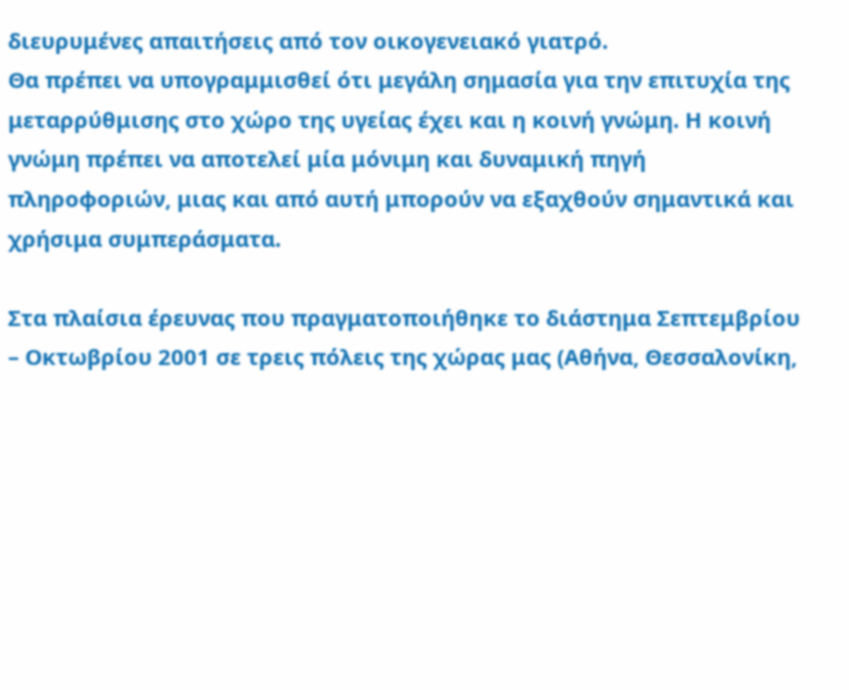διευρυμένες απαιτήσεις από τον οικογενειακό γιατρό.
Θα πρέπει να υπογραμμισθεί ότι μεγάλη σημασία για την επιτυχία της μεταρρύθμισης στο χώρο της υγείας έχει και η κοινή γνώμη. Η κοινή γνώμη πρέπει να αποτελεί μία μόνιμη και δυναμική πηγή πληροφοριών, μιας και από αυτή μπορούν να εξαχθούν σημαντικά και χρήσιμα συμπεράσματα.

Στα πλαίσια έρευνας που πραγματοποιήθηκε το διάστημα Σεπτεμβρίου – Οκτωβρίου 2001 σε τρεις πόλεις της χώρας μας (Αθήνα, Θεσσαλονίκη,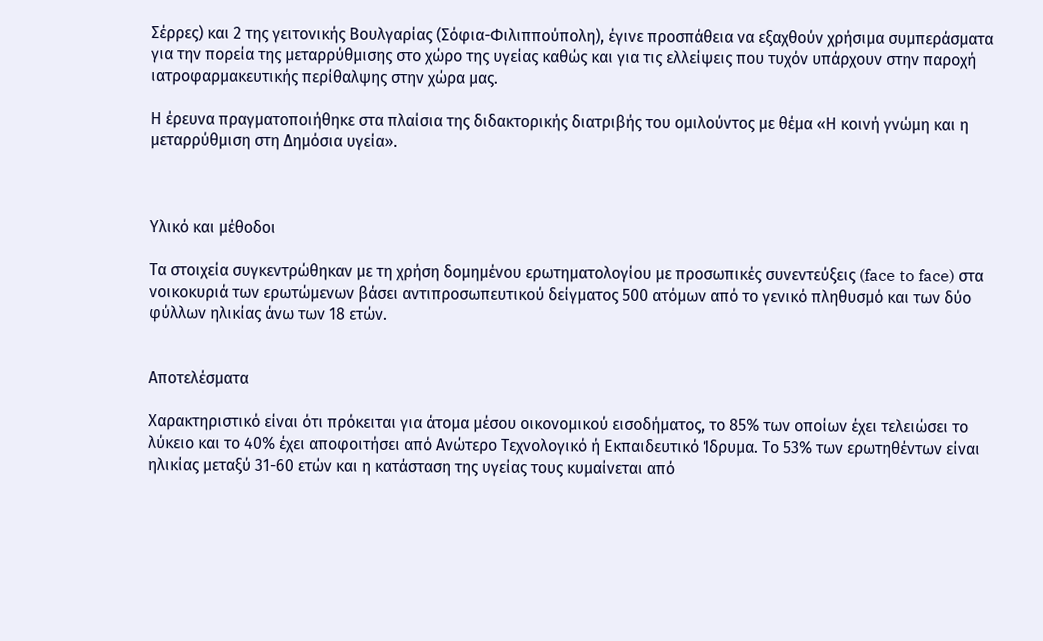Σέρρες) και 2 της γειτονικής Βουλγαρίας (Σόφια-Φιλιππούπολη), έγινε προσπάθεια να εξαχθούν χρήσιμα συμπεράσματα για την πορεία της μεταρρύθμισης στο χώρο της υγείας καθώς και για τις ελλείψεις που τυχόν υπάρχουν στην παροχή ιατροφαρμακευτικής περίθαλψης στην χώρα μας.

Η έρευνα πραγματοποιήθηκε στα πλαίσια της διδακτορικής διατριβής του ομιλούντος με θέμα «Η κοινή γνώμη και η μεταρρύθμιση στη Δημόσια υγεία».



Υλικό και μέθοδοι

Τα στοιχεία συγκεντρώθηκαν με τη χρήση δομημένου ερωτηματολογίου με προσωπικές συνεντεύξεις (face to face) στα νοικοκυριά των ερωτώμενων βάσει αντιπροσωπευτικού δείγματος 500 ατόμων από το γενικό πληθυσμό και των δύο φύλλων ηλικίας άνω των 18 ετών.


Αποτελέσματα

Χαρακτηριστικό είναι ότι πρόκειται για άτομα μέσου οικονομικού εισοδήματος, το 85% των οποίων έχει τελειώσει το λύκειο και το 40% έχει αποφοιτήσει από Ανώτερο Τεχνολογικό ή Εκπαιδευτικό Ίδρυμα. Το 53% των ερωτηθέντων είναι ηλικίας μεταξύ 31-60 ετών και η κατάσταση της υγείας τους κυμαίνεται από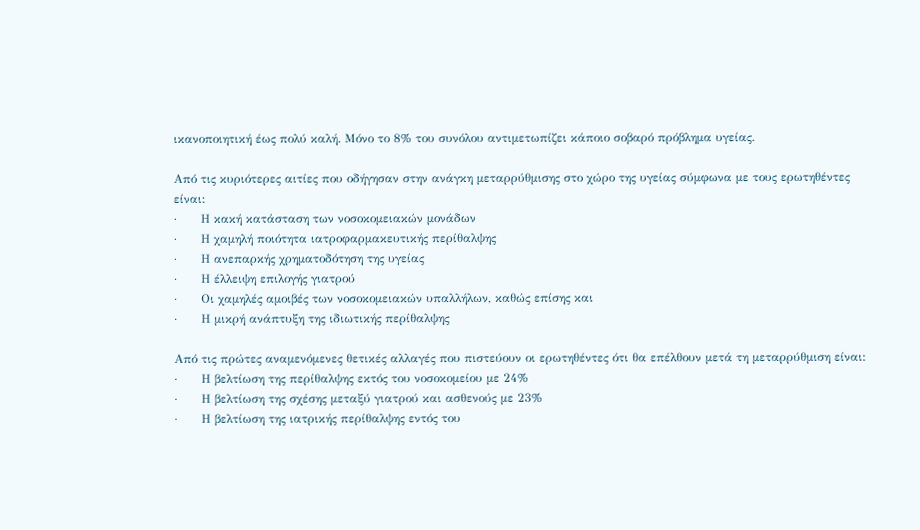ικανοποιητική έως πολύ καλή. Μόνο το 8% του συνόλου αντιμετωπίζει κάποιο σοβαρό πρόβλημα υγείας.

Από τις κυριότερες αιτίες που οδήγησαν στην ανάγκη μεταρρύθμισης στο χώρο της υγείας σύμφωνα με τους ερωτηθέντες είναι:
·      Η κακή κατάσταση των νοσοκομειακών μονάδων
·      Η χαμηλή ποιότητα ιατροφαρμακευτικής περίθαλψης
·      Η ανεπαρκής χρηματοδότηση της υγείας
·      Η έλλειψη επιλογής γιατρού
·      Οι χαμηλές αμοιβές των νοσοκομειακών υπαλλήλων, καθώς επίσης και
·      Η μικρή ανάπτυξη της ιδιωτικής περίθαλψης

Από τις πρώτες αναμενόμενες θετικές αλλαγές που πιστεύουν οι ερωτηθέντες ότι θα επέλθουν μετά τη μεταρρύθμιση είναι:
·      Η βελτίωση της περίθαλψης εκτός του νοσοκομείου με 24%
·      Η βελτίωση της σχέσης μεταξύ γιατρού και ασθενούς με 23%
·      Η βελτίωση της ιατρικής περίθαλψης εντός του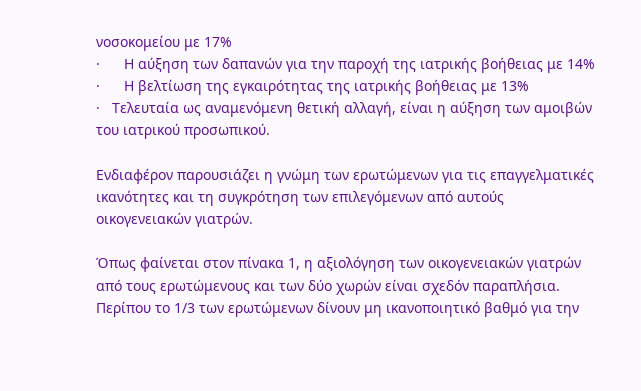νοσοκομείου με 17%
·      Η αύξηση των δαπανών για την παροχή της ιατρικής βοήθειας με 14%
·      Η βελτίωση της εγκαιρότητας της ιατρικής βοήθειας με 13%
·   Τελευταία ως αναμενόμενη θετική αλλαγή, είναι η αύξηση των αμοιβών του ιατρικού προσωπικού.

Ενδιαφέρον παρουσιάζει η γνώμη των ερωτώμενων για τις επαγγελματικές ικανότητες και τη συγκρότηση των επιλεγόμενων από αυτούς οικογενειακών γιατρών.

Όπως φαίνεται στον πίνακα 1, η αξιολόγηση των οικογενειακών γιατρών από τους ερωτώμενους και των δύο χωρών είναι σχεδόν παραπλήσια. Περίπου το 1/3 των ερωτώμενων δίνουν μη ικανοποιητικό βαθμό για την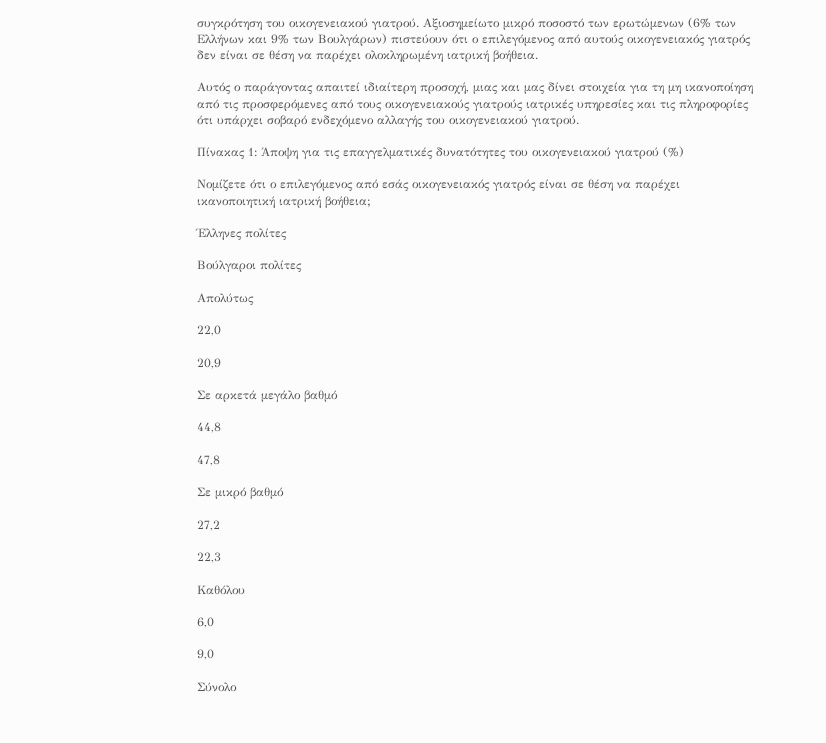συγκρότηση του οικογενειακού γιατρού. Αξιοσημείωτο μικρό ποσοστό των ερωτώμενων (6% των Ελλήνων και 9% των Βουλγάρων) πιστεύουν ότι ο επιλεγόμενος από αυτούς οικογενειακός γιατρός δεν είναι σε θέση να παρέχει ολοκληρωμένη ιατρική βοήθεια.

Αυτός ο παράγοντας απαιτεί ιδιαίτερη προσοχή, μιας και μας δίνει στοιχεία για τη μη ικανοποίηση από τις προσφερόμενες από τους οικογενειακούς γιατρούς ιατρικές υπηρεσίες και τις πληροφορίες ότι υπάρχει σοβαρό ενδεχόμενο αλλαγής του οικογενειακού γιατρού.

Πίνακας 1: Άποψη για τις επαγγελματικές δυνατότητες του οικογενειακού γιατρού (%)

Νομίζετε ότι ο επιλεγόμενος από εσάς οικογενειακός γιατρός είναι σε θέση να παρέχει ικανοποιητική ιατρική βοήθεια;

Έλληνες πολίτες

Βούλγαροι πολίτες

Απολύτως

22,0

20,9

Σε αρκετά μεγάλο βαθμό

44,8

47,8

Σε μικρό βαθμό

27,2

22,3

Καθόλου

6,0

9,0

Σύνολο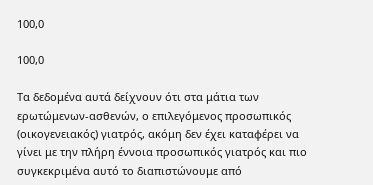100,0

100,0

Τα δεδομένα αυτά δείχνουν ότι στα μάτια των ερωτώμενων-ασθενών, ο επιλεγόμενος προσωπικός (οικογενειακός) γιατρός, ακόμη δεν έχει καταφέρει να γίνει με την πλήρη έννοια προσωπικός γιατρός και πιο συγκεκριμένα αυτό το διαπιστώνουμε από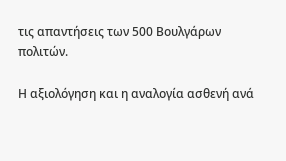τις απαντήσεις των 500 Βουλγάρων πολιτών.

Η αξιολόγηση και η αναλογία ασθενή ανά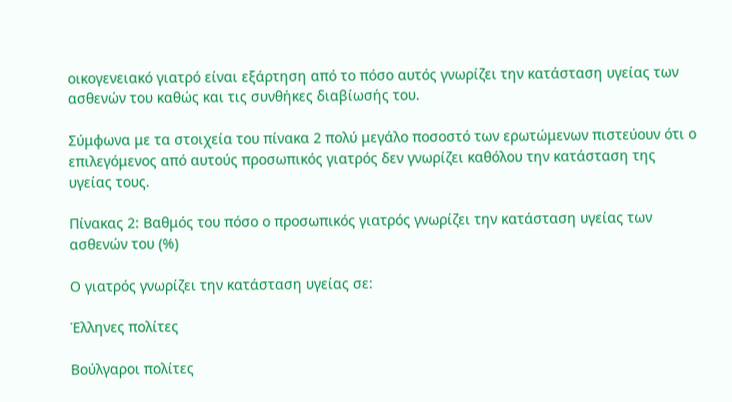οικογενειακό γιατρό είναι εξάρτηση από το πόσο αυτός γνωρίζει την κατάσταση υγείας των ασθενών του καθώς και τις συνθήκες διαβίωσής του.

Σύμφωνα με τα στοιχεία του πίνακα 2 πολύ μεγάλο ποσοστό των ερωτώμενων πιστεύουν ότι ο επιλεγόμενος από αυτούς προσωπικός γιατρός δεν γνωρίζει καθόλου την κατάσταση της υγείας τους.

Πίνακας 2: Βαθμός του πόσο ο προσωπικός γιατρός γνωρίζει την κατάσταση υγείας των ασθενών του (%)

Ο γιατρός γνωρίζει την κατάσταση υγείας σε:

Έλληνες πολίτες

Βούλγαροι πολίτες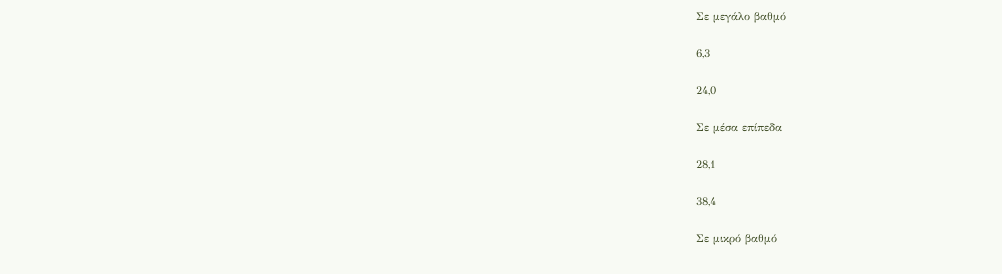Σε μεγάλο βαθμό

6,3

24,0

Σε μέσα επίπεδα

28,1

38,4

Σε μικρό βαθμό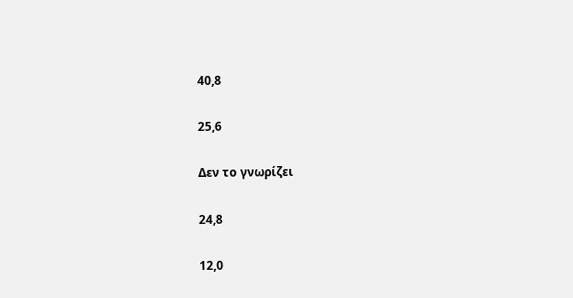40,8

25,6

Δεν το γνωρίζει

24,8

12,0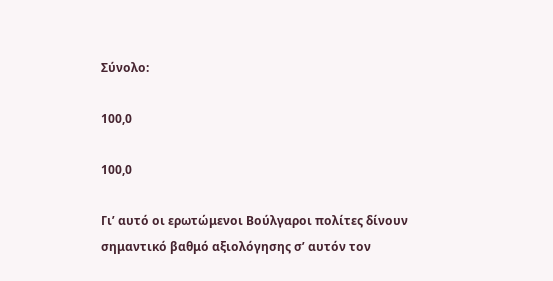Σύνολο:

100,0

100,0

Γι’ αυτό οι ερωτώμενοι Βούλγαροι πολίτες δίνουν σημαντικό βαθμό αξιολόγησης σ’ αυτόν τον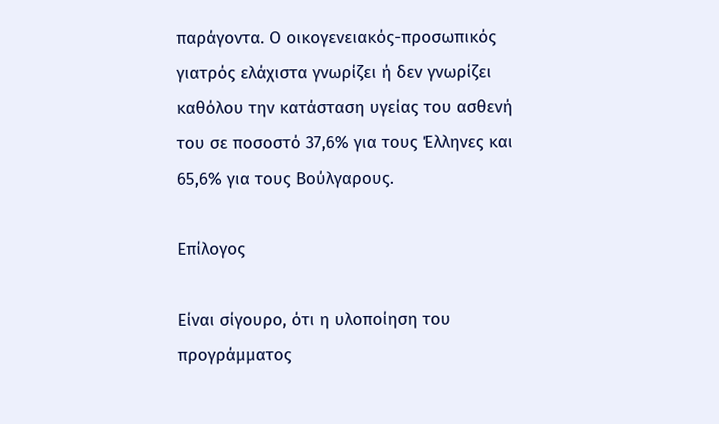παράγοντα. Ο οικογενειακός-προσωπικός γιατρός ελάχιστα γνωρίζει ή δεν γνωρίζει καθόλου την κατάσταση υγείας του ασθενή του σε ποσοστό 37,6% για τους Έλληνες και 65,6% για τους Βούλγαρους.

Επίλογος

Είναι σίγουρο, ότι η υλοποίηση του προγράμματος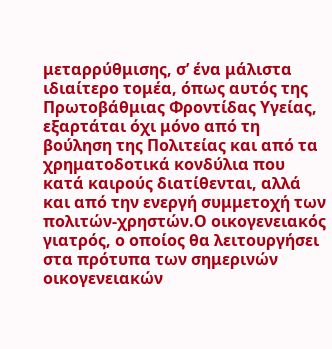μεταρρύθμισης, σ’ ένα μάλιστα ιδιαίτερο τομέα, όπως αυτός της Πρωτοβάθμιας Φροντίδας Υγείας, εξαρτάται όχι μόνο από τη βούληση της Πολιτείας και από τα χρηματοδοτικά κονδύλια που κατά καιρούς διατίθενται, αλλά και από την ενεργή συμμετοχή των πολιτών-χρηστών.Ο οικογενειακός γιατρός, ο οποίος θα λειτουργήσει στα πρότυπα των σημερινών οικογενειακών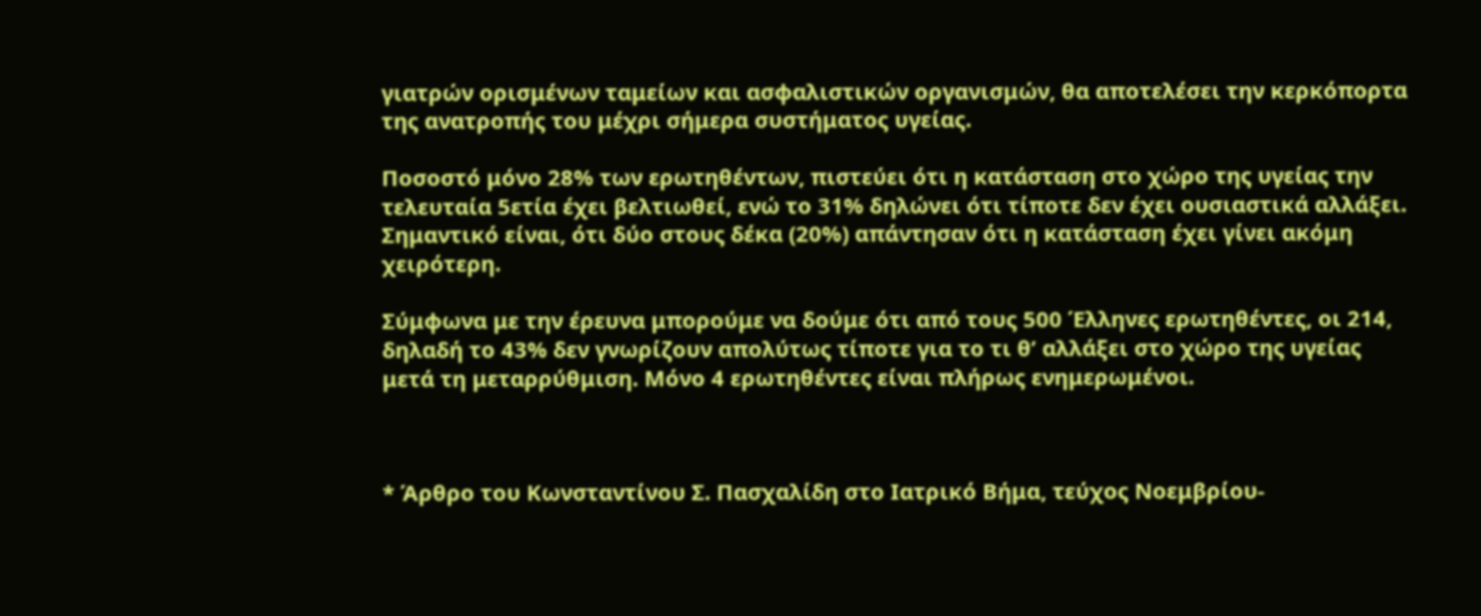γιατρών ορισμένων ταμείων και ασφαλιστικών οργανισμών, θα αποτελέσει την κερκόπορτα της ανατροπής του μέχρι σήμερα συστήματος υγείας.

Ποσοστό μόνο 28% των ερωτηθέντων, πιστεύει ότι η κατάσταση στο χώρο της υγείας την τελευταία 5ετία έχει βελτιωθεί, ενώ το 31% δηλώνει ότι τίποτε δεν έχει ουσιαστικά αλλάξει. Σημαντικό είναι, ότι δύο στους δέκα (20%) απάντησαν ότι η κατάσταση έχει γίνει ακόμη χειρότερη.

Σύμφωνα με την έρευνα μπορούμε να δούμε ότι από τους 500 Έλληνες ερωτηθέντες, οι 214, δηλαδή το 43% δεν γνωρίζουν απολύτως τίποτε για το τι θ’ αλλάξει στο χώρο της υγείας μετά τη μεταρρύθμιση. Μόνο 4 ερωτηθέντες είναι πλήρως ενημερωμένοι.



* Άρθρο του Κωνσταντίνου Σ. Πασχαλίδη στο Ιατρικό Βήμα, τεύχος Νοεμβρίου-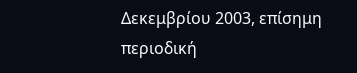Δεκεμβρίου 2003, επίσημη περιοδική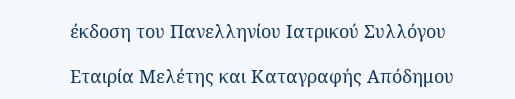έκδοση του Πανελληνίου Ιατρικού Συλλόγου

Εταιρία Μελέτης και Καταγραφής Απόδημου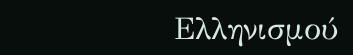Ελληνισμού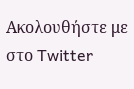Ακολουθήστε με στο Twitter